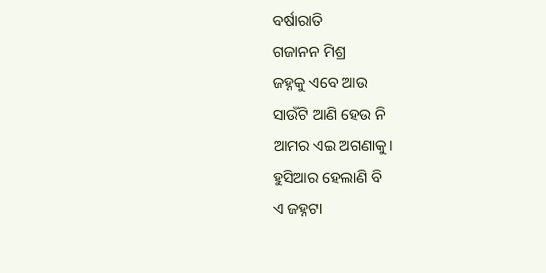ବର୍ଷାରାତି
ଗଜାନନ ମିଶ୍ର
ଜହ୍ନକୁ ଏବେ ଆଉ
ସାଉଁଟି ଆଣି ହେଉ ନି
ଆମର ଏଇ ଅଗଣାକୁ।
ହୁସିଆର ହେଲାଣି ବି
ଏ ଜହ୍ନଟା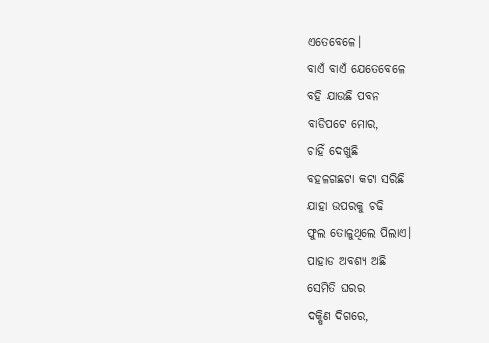ଏତେବେଳେ।
ବାଏଁ ବାଏଁ ଯେତେବେଳେ
ବହି ଯାଉଛି ପବନ
ବାଡିପଟେ ମୋର,
ଚାହିଁ ଦେଖୁଛି
ବହଳଗଛଟା କଟା ସରିଛି
ଯାହା ଉପରକୁ ଚଢି
ଫୁଲ ତୋଳୁଥିଲେ ପିଲାଏ।
ପାହାଡ ଅବଶ୍ୟ ଅଛି
ସେମିତି ଘରର
ଦକ୍ଷିଣ ଦିଗରେ,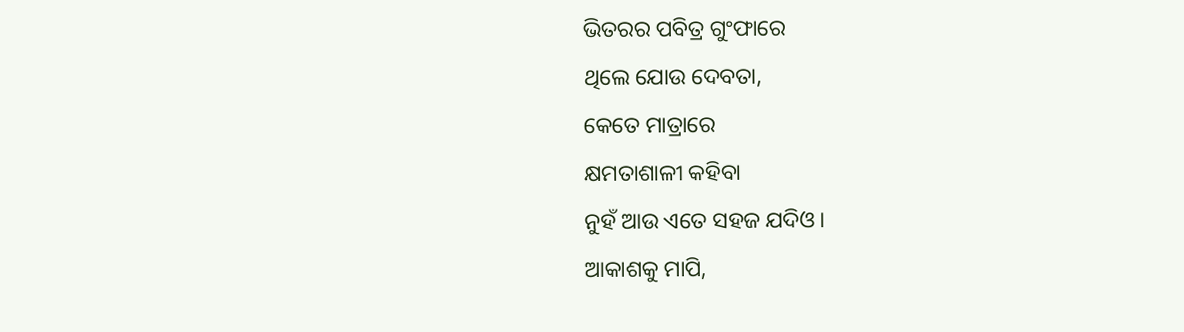ଭିତରର ପବିତ୍ର ଗୁଂଫାରେ
ଥିଲେ ଯୋଉ ଦେବତା,
କେତେ ମାତ୍ରାରେ
କ୍ଷମତାଶାଳୀ କହିବା
ନୁହଁ ଆଉ ଏତେ ସହଜ ଯଦିଓ।
ଆକାଶକୁ ମାପି,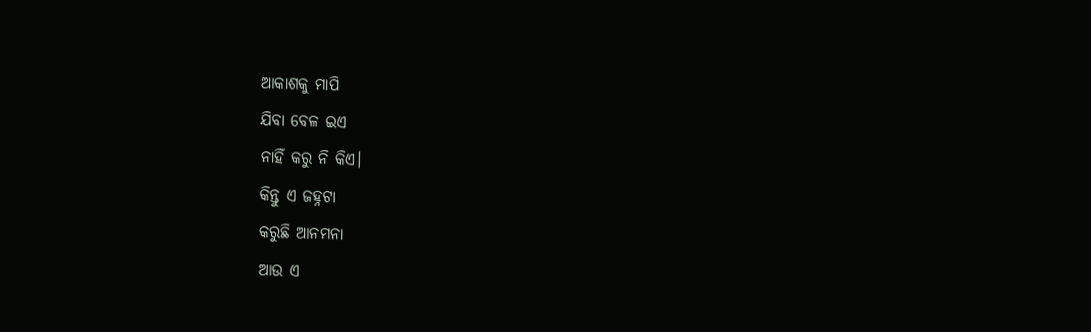ଆକାଶକୁ ମାପି
ଯିବା ବେଳ ଇଏ
ନାହିଁ କରୁ ନି କିଏ।
କିନ୍ତୁ ଏ ଜହ୍ନଟା
କରୁଛି ଆନମନା
ଆଉ ଏ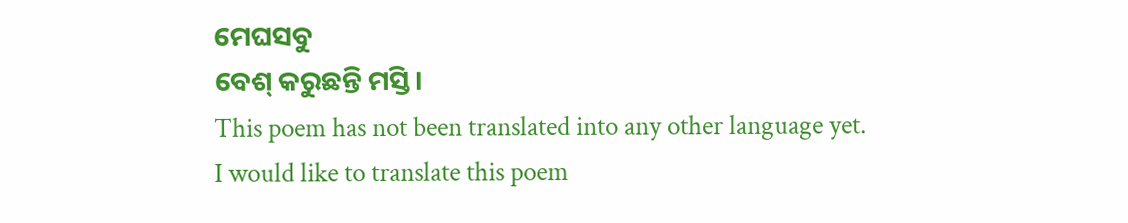ମେଘସବୁ
ବେଶ୍ କରୁଛନ୍ତି ମସ୍ତି।
This poem has not been translated into any other language yet.
I would like to translate this poem